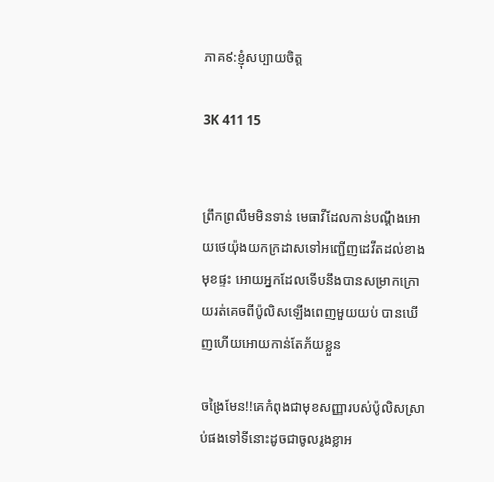ភាគ៩:ខ្ញុំសប្បាយចិត្ត

3K 411 15


ព្រឹកព្រលឹមមិនទាន់ មេធាវីដែលកាន់បណ្តឹងអោយថេយ៉ុងយកក្រដាសទៅអញ្ជើញដេវីតដល់ខាងមុខផ្ទះ អោយអ្នកដែលទើបនឹងបានសម្រាកក្រោយរត់គេចពីប៉ូលិសឡើងពេញមួយយប់ បានឃើញហើយអោយកាន់តែភ័យខ្លួន

ចង្រៃមែន!!គេកំពុងជាមុខសញ្ញារបស់ប៉ូលិសស្រាប់ផងទៅទីនោះដូចជាចូលរូងខ្លាអ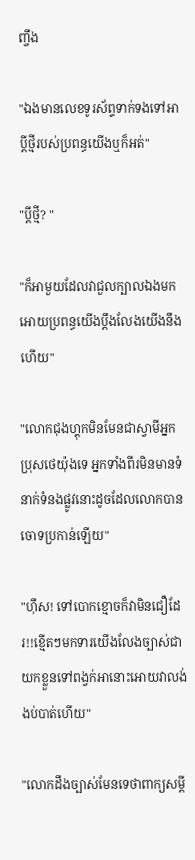ញ្ចឹង

"ឯងមានលេខទូរស័ព្ទទាក់ទងទៅអាប្តីថ្មីរបស់ប្រពន្ធយើងឬក៏អត់"

"ប្តីថ្មី? "

"ក៏អាមួយដែលវាជួលក្បាលឯងមកអោយប្រពន្ធយើងប្តឹងលែងយើងនឹងហើយ"

"លោកជុងហ្គុកមិនមែនជាស្វាមីអ្នកប្រុសថេយ៉ុងទេ អ្នកទាំងពីរមិនមានទំនាក់ទំនងផ្លូវនោះដូចដែលលោកបានចោទប្រកាន់ឡើយ"

"ហ៊ឹស! ទៅបោកខ្មោចក៏វាមិនជឿដែរ!!ខ្មើតៗមកទារយើងលែងច្បាស់ជាយកខ្លួនទៅពង្វក់អានោះអោយវាលង់ងប់បាត់ហើយ"

"លោកដឹងច្បាស់មែនទេថាពាក្យសម្តី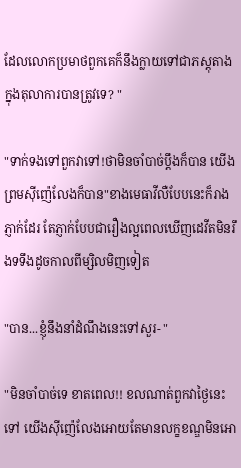ដែលលោកប្រមាថពួកគេក៏នឹងក្លាយទៅជាភស្តុតាងក្នុងតុលាការបានត្រូវទេ? "

"ទាក់ទងទៅពួកវាទៅ!ថាមិនចាំបាច់ប្តឹងក៏បាន យើងព្រមស៊ីញ៉េលែងក៏បាន"ខាងមេធាវីលឺបែបនេះក៏រាងភ្ញាក់ដែរ តែភ្ញាក់បែបជារឿងល្អពេលឃើញដេវីតមិនរឹងទទឹងដូចកាលពីម្សិលមិញទៀត

"បាន...ខ្ញុំនឹងនាំដំណឹងនេះទៅសួរ- "

"មិនចាំបាច់ទេ ខាតពេល!! ខលណាត់ពួកវាថ្ងៃនេះទៅ យើងស៊ីញ៉េលែងអោយតែមានលក្ខខណ្ឌមិនអោ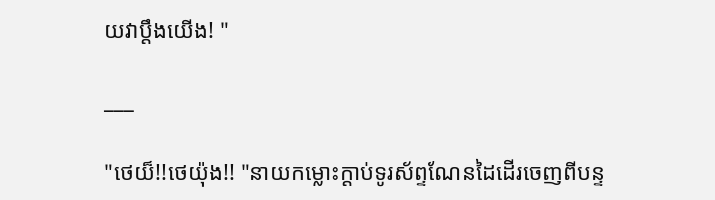យវាប្តឹងយើង! "

___

"ថេយ៏!!ថេយ៉ុង!! "នាយកម្លោះក្តាប់ទូរស័ព្ទណែនដៃដើរចេញពីបន្ទ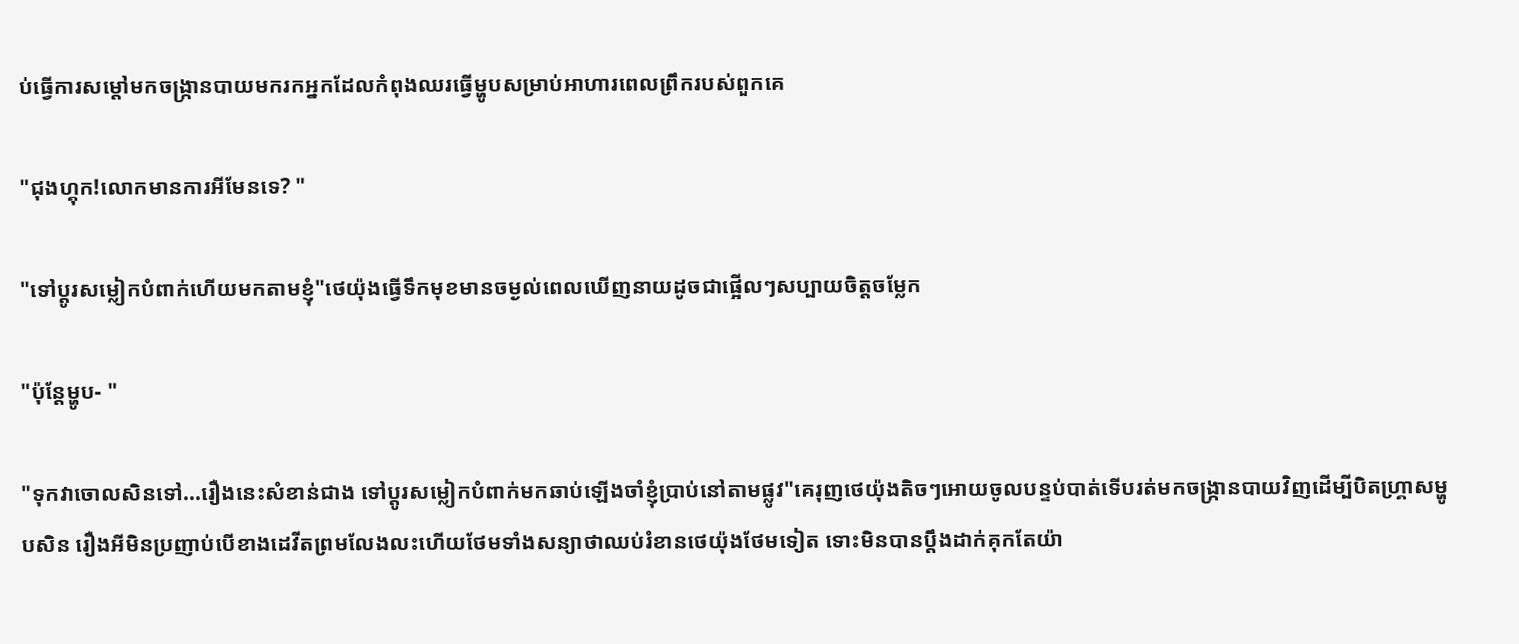ប់ធ្វើការសម្តៅមកចង្ក្រានបាយមករកអ្នកដែលកំពុងឈរធ្វើម្ហូបសម្រាប់អាហារពេលព្រឹករបស់ពួកគេ

"ជុងហ្គុក!លោកមានការអីមែនទេ? "

"ទៅប្តូរសម្លៀកបំពាក់ហើយមកតាមខ្ញុំ"ថេយ៉ុងធ្វើទឹកមុខមានចម្ងល់ពេលឃើញនាយដូចជាផ្អើលៗសប្បាយចិត្តចម្លែក

"ប៉ុន្តែម្ហូប- "

"ទុកវាចោលសិនទៅ...រឿងនេះសំខាន់ជាង ទៅប្តូរសម្លៀកបំពាក់មកឆាប់ឡើងចាំខ្ញុំប្រាប់នៅតាមផ្លូវ"គេរុញថេយ៉ុងតិចៗអោយចូលបន្ទប់បាត់ទើបរត់មកចង្ក្រានបាយវិញដើម្បីបិតហ្គ្រាសម្ហូបសិន រឿងអីមិនប្រញាប់បើខាងដេវីតព្រមលែងលះហើយថែមទាំងសន្យាថាឈប់រំខានថេយ៉ុងថែមទៀត ទោះមិនបានប្តឹងដាក់គុកតែយ៉ា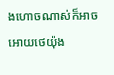ងហោចណាស់ក៏អាចអោយថេយ៉ុង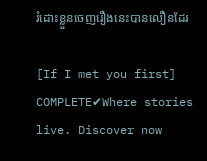រំដោះខ្លួនចេញរឿងនេះបានលឿនដែរ

[If I met you first] COMPLETE✔Where stories live. Discover now